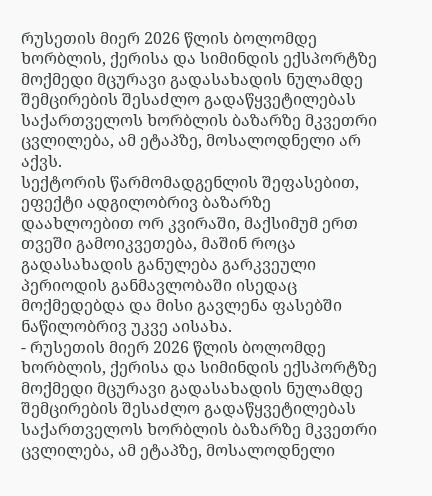რუსეთის მიერ 2026 წლის ბოლომდე ხორბლის, ქერისა და სიმინდის ექსპორტზე მოქმედი მცურავი გადასახადის ნულამდე შემცირების შესაძლო გადაწყვეტილებას საქართველოს ხორბლის ბაზარზე მკვეთრი ცვლილება, ამ ეტაპზე, მოსალოდნელი არ აქვს.
სექტორის წარმომადგენლის შეფასებით, ეფექტი ადგილობრივ ბაზარზე დაახლოებით ორ კვირაში, მაქსიმუმ ერთ თვეში გამოიკვეთება, მაშინ როცა გადასახადის განულება გარკვეული პერიოდის განმავლობაში ისედაც მოქმედებდა და მისი გავლენა ფასებში ნაწილობრივ უკვე აისახა.
- რუსეთის მიერ 2026 წლის ბოლომდე ხორბლის, ქერისა და სიმინდის ექსპორტზე მოქმედი მცურავი გადასახადის ნულამდე შემცირების შესაძლო გადაწყვეტილებას საქართველოს ხორბლის ბაზარზე მკვეთრი ცვლილება, ამ ეტაპზე, მოსალოდნელი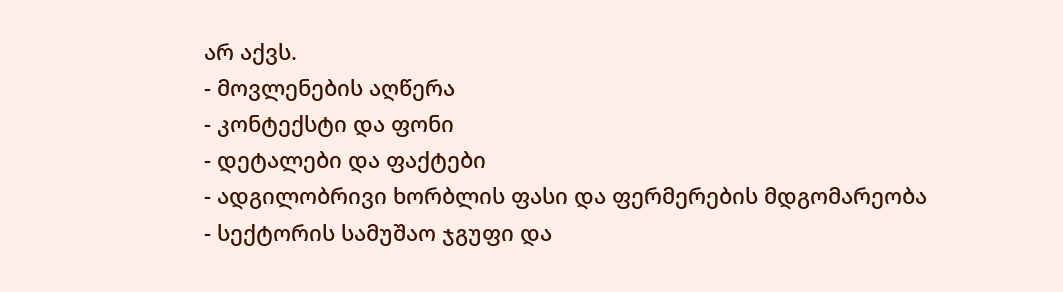არ აქვს.
- მოვლენების აღწერა
- კონტექსტი და ფონი
- დეტალები და ფაქტები
- ადგილობრივი ხორბლის ფასი და ფერმერების მდგომარეობა
- სექტორის სამუშაო ჯგუფი და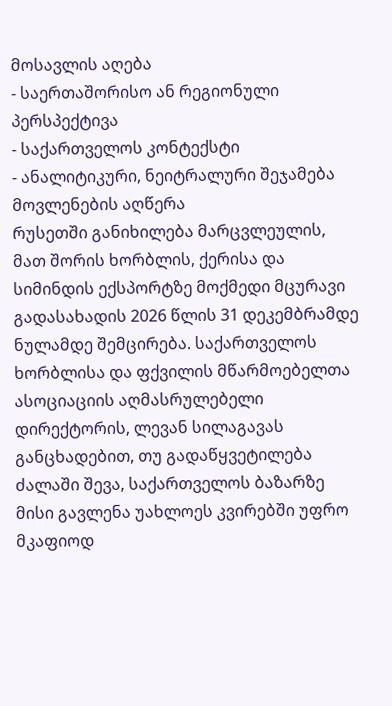მოსავლის აღება
- საერთაშორისო ან რეგიონული პერსპექტივა
- საქართველოს კონტექსტი
- ანალიტიკური, ნეიტრალური შეჯამება
მოვლენების აღწერა
რუსეთში განიხილება მარცვლეულის, მათ შორის ხორბლის, ქერისა და სიმინდის ექსპორტზე მოქმედი მცურავი გადასახადის 2026 წლის 31 დეკემბრამდე ნულამდე შემცირება. საქართველოს ხორბლისა და ფქვილის მწარმოებელთა ასოციაციის აღმასრულებელი დირექტორის, ლევან სილაგავას განცხადებით, თუ გადაწყვეტილება ძალაში შევა, საქართველოს ბაზარზე მისი გავლენა უახლოეს კვირებში უფრო მკაფიოდ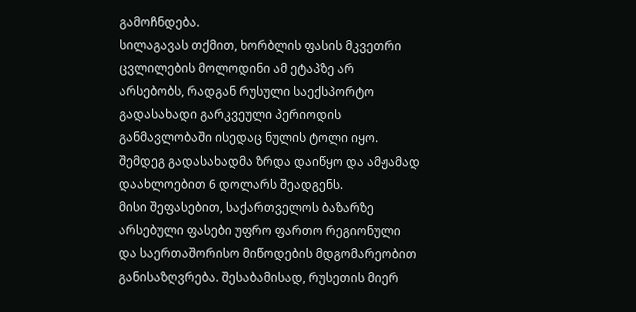გამოჩნდება.
სილაგავას თქმით, ხორბლის ფასის მკვეთრი ცვლილების მოლოდინი ამ ეტაპზე არ არსებობს, რადგან რუსული საექსპორტო გადასახადი გარკვეული პერიოდის განმავლობაში ისედაც ნულის ტოლი იყო. შემდეგ გადასახადმა ზრდა დაიწყო და ამჟამად დაახლოებით 6 დოლარს შეადგენს.
მისი შეფასებით, საქართველოს ბაზარზე არსებული ფასები უფრო ფართო რეგიონული და საერთაშორისო მიწოდების მდგომარეობით განისაზღვრება. შესაბამისად, რუსეთის მიერ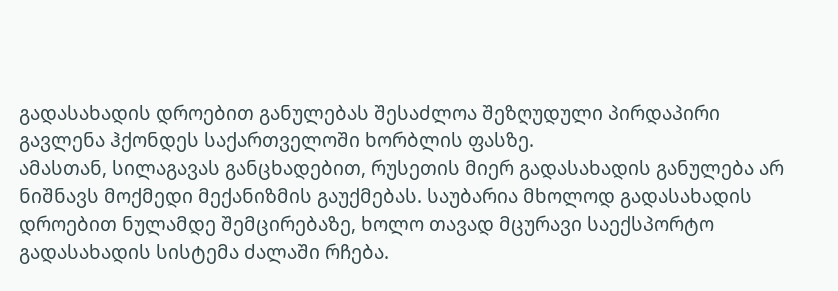გადასახადის დროებით განულებას შესაძლოა შეზღუდული პირდაპირი გავლენა ჰქონდეს საქართველოში ხორბლის ფასზე.
ამასთან, სილაგავას განცხადებით, რუსეთის მიერ გადასახადის განულება არ ნიშნავს მოქმედი მექანიზმის გაუქმებას. საუბარია მხოლოდ გადასახადის დროებით ნულამდე შემცირებაზე, ხოლო თავად მცურავი საექსპორტო გადასახადის სისტემა ძალაში რჩება.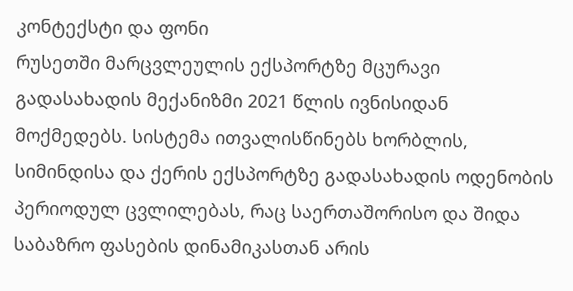კონტექსტი და ფონი
რუსეთში მარცვლეულის ექსპორტზე მცურავი გადასახადის მექანიზმი 2021 წლის ივნისიდან მოქმედებს. სისტემა ითვალისწინებს ხორბლის, სიმინდისა და ქერის ექსპორტზე გადასახადის ოდენობის პერიოდულ ცვლილებას, რაც საერთაშორისო და შიდა საბაზრო ფასების დინამიკასთან არის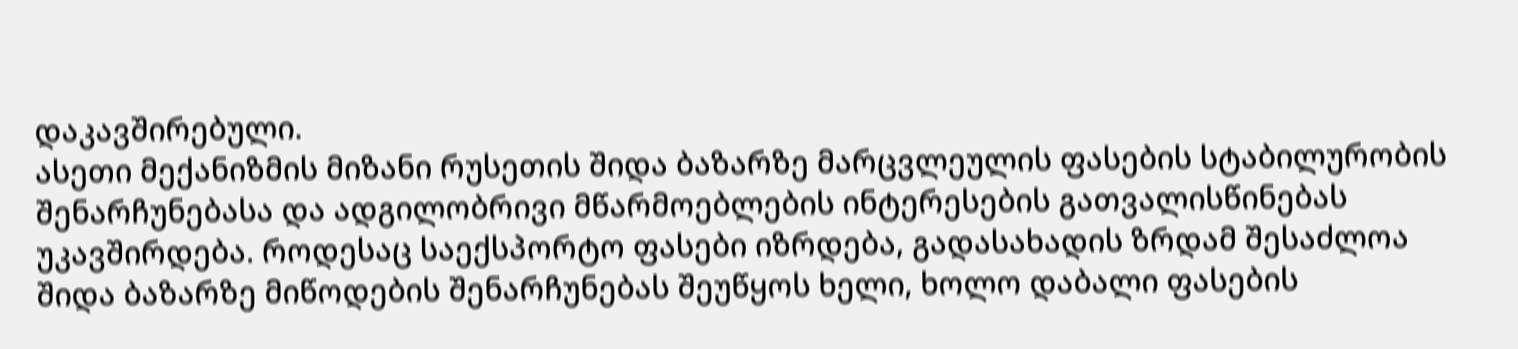დაკავშირებული.
ასეთი მექანიზმის მიზანი რუსეთის შიდა ბაზარზე მარცვლეულის ფასების სტაბილურობის შენარჩუნებასა და ადგილობრივი მწარმოებლების ინტერესების გათვალისწინებას უკავშირდება. როდესაც საექსპორტო ფასები იზრდება, გადასახადის ზრდამ შესაძლოა შიდა ბაზარზე მიწოდების შენარჩუნებას შეუწყოს ხელი, ხოლო დაბალი ფასების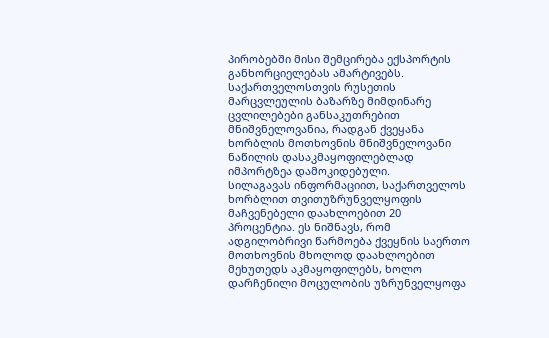პირობებში მისი შემცირება ექსპორტის განხორციელებას ამარტივებს.
საქართველოსთვის რუსეთის მარცვლეულის ბაზარზე მიმდინარე ცვლილებები განსაკუთრებით მნიშვნელოვანია, რადგან ქვეყანა ხორბლის მოთხოვნის მნიშვნელოვანი ნაწილის დასაკმაყოფილებლად იმპორტზეა დამოკიდებული.
სილაგავას ინფორმაციით, საქართველოს ხორბლით თვითუზრუნველყოფის მაჩვენებელი დაახლოებით 20 პროცენტია. ეს ნიშნავს, რომ ადგილობრივი წარმოება ქვეყნის საერთო მოთხოვნის მხოლოდ დაახლოებით მეხუთედს აკმაყოფილებს, ხოლო დარჩენილი მოცულობის უზრუნველყოფა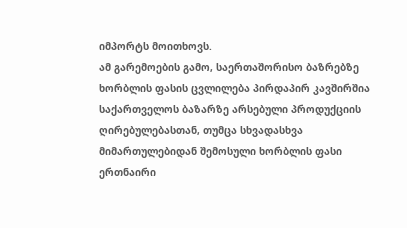იმპორტს მოითხოვს.
ამ გარემოების გამო, საერთაშორისო ბაზრებზე ხორბლის ფასის ცვლილება პირდაპირ კავშირშია საქართველოს ბაზარზე არსებული პროდუქციის ღირებულებასთან, თუმცა სხვადასხვა მიმართულებიდან შემოსული ხორბლის ფასი ერთნაირი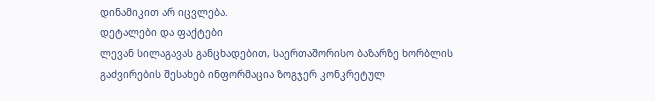დინამიკით არ იცვლება.
დეტალები და ფაქტები
ლევან სილაგავას განცხადებით, საერთაშორისო ბაზარზე ხორბლის გაძვირების შესახებ ინფორმაცია ზოგჯერ კონკრეტულ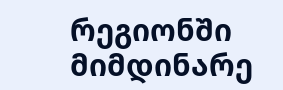რეგიონში მიმდინარე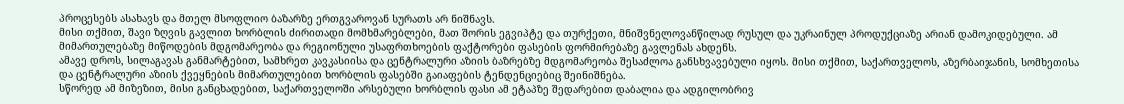პროცესებს ასახავს და მთელ მსოფლიო ბაზარზე ერთგვაროვან სურათს არ ნიშნავს.
მისი თქმით, შავი ზღვის გავლით ხორბლის ძირითადი მომხმარებლები, მათ შორის ეგვიპტე და თურქეთი, მნიშვნელოვანწილად რუსულ და უკრაინულ პროდუქციაზე არიან დამოკიდებული. ამ მიმართულებაზე მიწოდების მდგომარეობა და რეგიონული უსაფრთხოების ფაქტორები ფასების ფორმირებაზე გავლენას ახდენს.
ამავე დროს, სილაგავას განმარტებით, სამხრეთ კავკასიისა და ცენტრალური აზიის ბაზრებზე მდგომარეობა შესაძლოა განსხვავებული იყოს. მისი თქმით, საქართველოს, აზერბაიჯანის, სომხეთისა და ცენტრალური აზიის ქვეყნების მიმართულებით ხორბლის ფასებში გაიაფების ტენდენციებიც შეინიშნება.
სწორედ ამ მიზეზით, მისი განცხადებით, საქართველოში არსებული ხორბლის ფასი ამ ეტაპზე შედარებით დაბალია და ადგილობრივ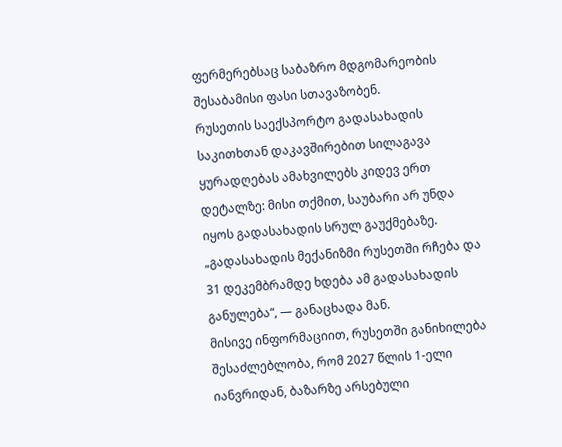ფერმერებსაც საბაზრო მდგომარეობის შესაბამისი ფასი სთავაზობენ.
რუსეთის საექსპორტო გადასახადის საკითხთან დაკავშირებით სილაგავა ყურადღებას ამახვილებს კიდევ ერთ დეტალზე: მისი თქმით, საუბარი არ უნდა იყოს გადასახადის სრულ გაუქმებაზე.
„გადასახადის მექანიზმი რუსეთში რჩება და 31 დეკემბრამდე ხდება ამ გადასახადის განულება“, — განაცხადა მან.
მისივე ინფორმაციით, რუსეთში განიხილება შესაძლებლობა, რომ 2027 წლის 1-ელი იანვრიდან, ბაზარზე არსებული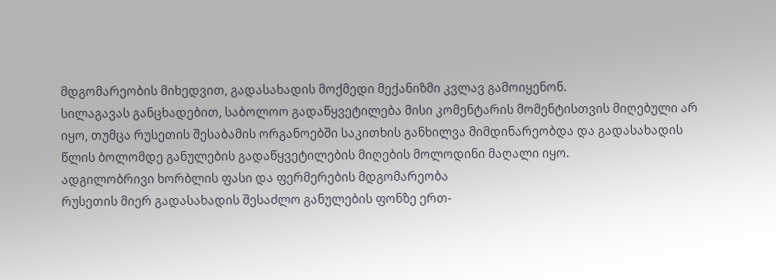მდგომარეობის მიხედვით, გადასახადის მოქმედი მექანიზმი კვლავ გამოიყენონ.
სილაგავას განცხადებით, საბოლოო გადაწყვეტილება მისი კომენტარის მომენტისთვის მიღებული არ იყო, თუმცა რუსეთის შესაბამის ორგანოებში საკითხის განხილვა მიმდინარეობდა და გადასახადის წლის ბოლომდე განულების გადაწყვეტილების მიღების მოლოდინი მაღალი იყო.
ადგილობრივი ხორბლის ფასი და ფერმერების მდგომარეობა
რუსეთის მიერ გადასახადის შესაძლო განულების ფონზე ერთ-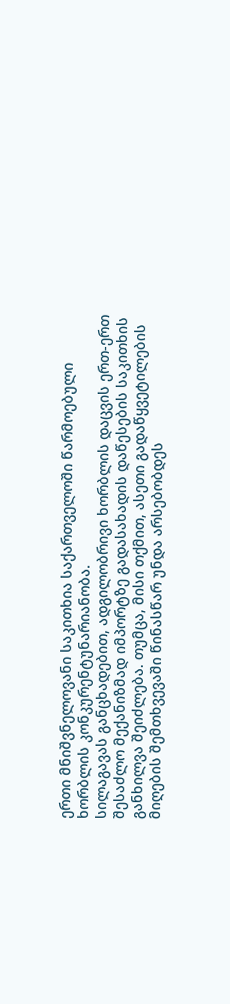ერთი მნიშვნელოვანი საკითხია საქართველოში წარმოებული ხორბლის კონკურენტუნარიანობა.
სილაგავას განცხადებით, ადგილობრივი ხორბლის დაცვის ერთ-ერთ შესაძლო მექანიზმად იმპორტზე გადასახადის დაწესების საკითხის განხილვა შეიძლება. თუმცა, მისი თქმით, ასეთი გადაწყვეტილების მიღების შემთხვევაში წინასწარ უნდა არსებობდეს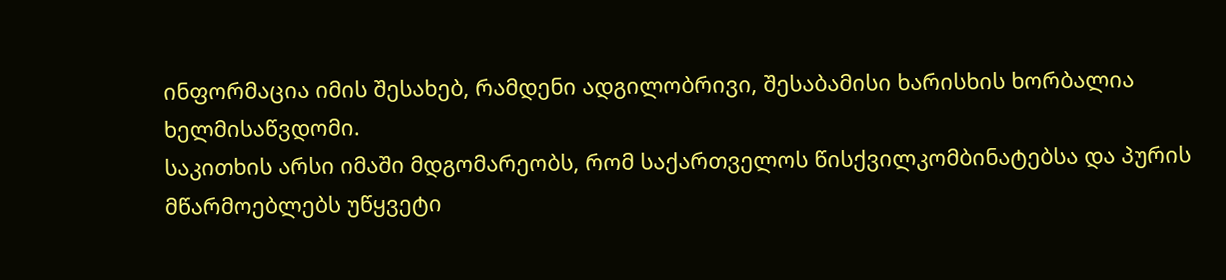ინფორმაცია იმის შესახებ, რამდენი ადგილობრივი, შესაბამისი ხარისხის ხორბალია ხელმისაწვდომი.
საკითხის არსი იმაში მდგომარეობს, რომ საქართველოს წისქვილკომბინატებსა და პურის მწარმოებლებს უწყვეტი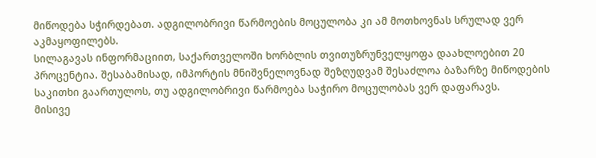მიწოდება სჭირდებათ. ადგილობრივი წარმოების მოცულობა კი ამ მოთხოვნას სრულად ვერ აკმაყოფილებს.
სილაგავას ინფორმაციით, საქართველოში ხორბლის თვითუზრუნველყოფა დაახლოებით 20 პროცენტია. შესაბამისად, იმპორტის მნიშვნელოვნად შეზღუდვამ შესაძლოა ბაზარზე მიწოდების საკითხი გაართულოს, თუ ადგილობრივი წარმოება საჭირო მოცულობას ვერ დაფარავს.
მისივე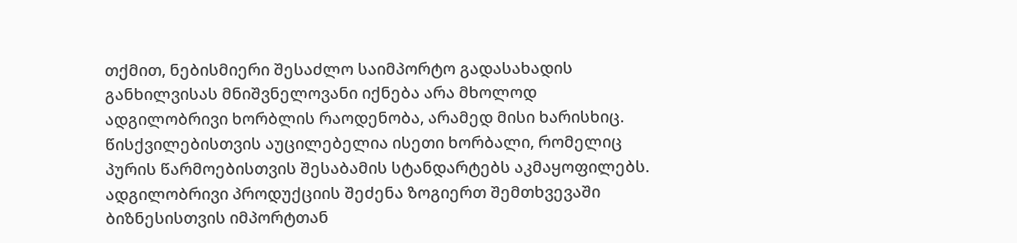თქმით, ნებისმიერი შესაძლო საიმპორტო გადასახადის განხილვისას მნიშვნელოვანი იქნება არა მხოლოდ ადგილობრივი ხორბლის რაოდენობა, არამედ მისი ხარისხიც. წისქვილებისთვის აუცილებელია ისეთი ხორბალი, რომელიც პურის წარმოებისთვის შესაბამის სტანდარტებს აკმაყოფილებს.
ადგილობრივი პროდუქციის შეძენა ზოგიერთ შემთხვევაში ბიზნესისთვის იმპორტთან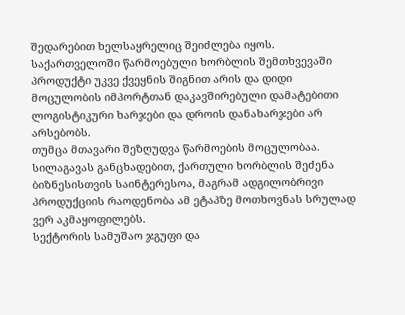შედარებით ხელსაყრელიც შეიძლება იყოს. საქართველოში წარმოებული ხორბლის შემთხვევაში პროდუქტი უკვე ქვეყნის შიგნით არის და დიდი მოცულობის იმპორტთან დაკავშირებული დამატებითი ლოგისტიკური ხარჯები და დროის დანახარჯები არ არსებობს.
თუმცა მთავარი შეზღუდვა წარმოების მოცულობაა. სილაგავას განცხადებით, ქართული ხორბლის შეძენა ბიზნესისთვის საინტერესოა, მაგრამ ადგილობრივი პროდუქციის რაოდენობა ამ ეტაპზე მოთხოვნას სრულად ვერ აკმაყოფილებს.
სექტორის სამუშაო ჯგუფი და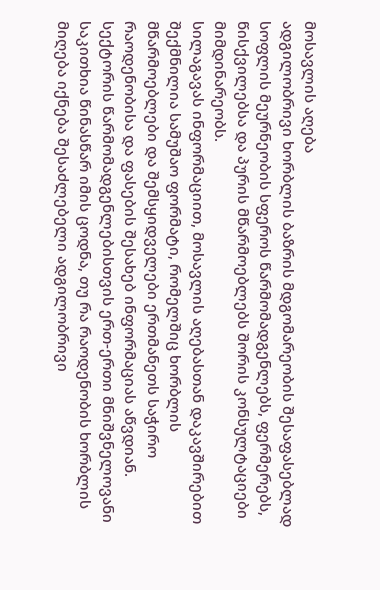მოსავლის აღება
ადგილობრივი ხორბლის ბაზრის მდგომარეობის შესაფასებლად სოფლის მეურნეობის სფეროს წარმომადგენლებს, ფერმერებს, წისქვილებსა და პურის მწარმოებლებს შორის კონსულტაციები მიმდინარეობს.
სილაგავას ინფორმაციით, მოსავლის აღებასთან დაკავშირებით შექმნილია სამუშაო ფორმატი, რომელშიც ხორბლის მწარმოებლები და შემსყიდველები ერთმანეთს საჭირო რაოდენობისა და ფასების შესახებ ინფორმაციას აწვდიან.
სექტორის წარმომადგენლებისთვის ერთ-ერთი მნიშვნელოვანი საკითხია წინასწარ იმის ცოდნა, თუ რა რაოდენობის ხორბლის მიღება იქნება შესაძლებელი ადგილობრივი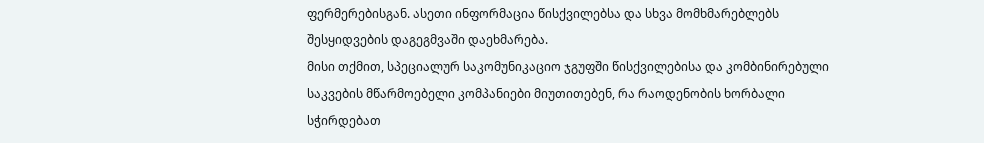ფერმერებისგან. ასეთი ინფორმაცია წისქვილებსა და სხვა მომხმარებლებს შესყიდვების დაგეგმვაში დაეხმარება.
მისი თქმით, სპეციალურ საკომუნიკაციო ჯგუფში წისქვილებისა და კომბინირებული საკვების მწარმოებელი კომპანიები მიუთითებენ, რა რაოდენობის ხორბალი სჭირდებათ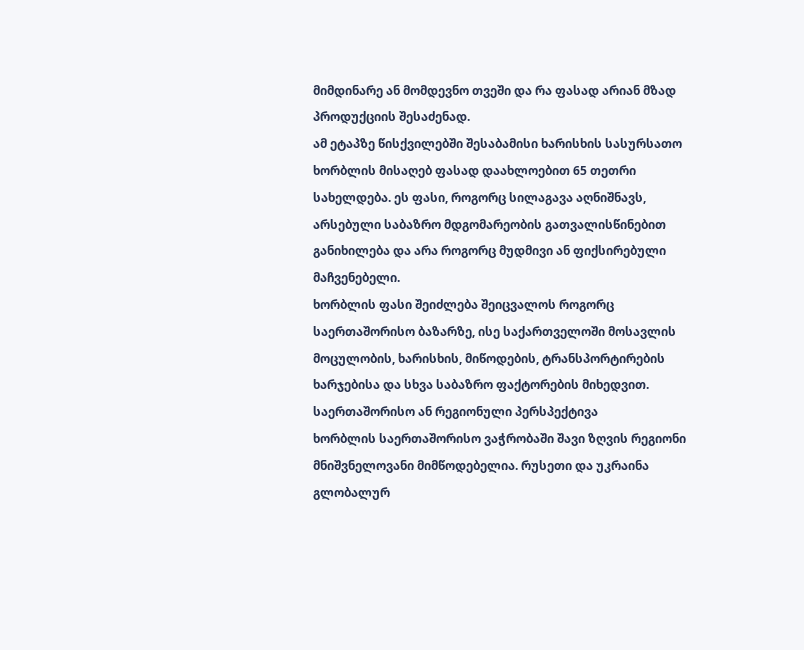მიმდინარე ან მომდევნო თვეში და რა ფასად არიან მზად პროდუქციის შესაძენად.
ამ ეტაპზე წისქვილებში შესაბამისი ხარისხის სასურსათო ხორბლის მისაღებ ფასად დაახლოებით 65 თეთრი სახელდება. ეს ფასი, როგორც სილაგავა აღნიშნავს, არსებული საბაზრო მდგომარეობის გათვალისწინებით განიხილება და არა როგორც მუდმივი ან ფიქსირებული მაჩვენებელი.
ხორბლის ფასი შეიძლება შეიცვალოს როგორც საერთაშორისო ბაზარზე, ისე საქართველოში მოსავლის მოცულობის, ხარისხის, მიწოდების, ტრანსპორტირების ხარჯებისა და სხვა საბაზრო ფაქტორების მიხედვით.
საერთაშორისო ან რეგიონული პერსპექტივა
ხორბლის საერთაშორისო ვაჭრობაში შავი ზღვის რეგიონი მნიშვნელოვანი მიმწოდებელია. რუსეთი და უკრაინა გლობალურ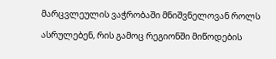მარცვლეულის ვაჭრობაში მნიშვნელოვან როლს ასრულებენ, რის გამოც რეგიონში მიწოდების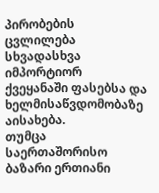პირობების ცვლილება სხვადასხვა იმპორტიორ ქვეყანაში ფასებსა და ხელმისაწვდომობაზე აისახება.
თუმცა საერთაშორისო ბაზარი ერთიანი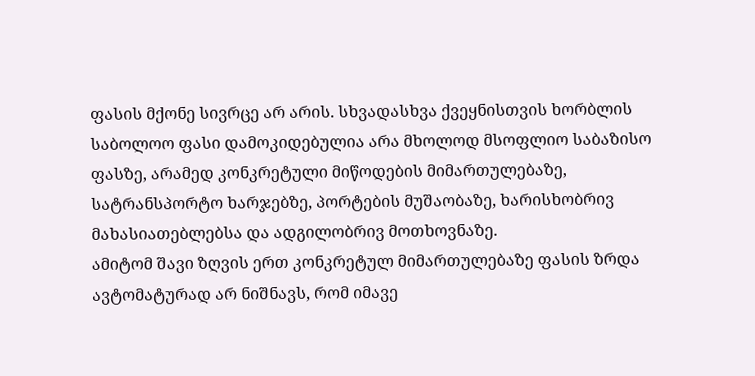ფასის მქონე სივრცე არ არის. სხვადასხვა ქვეყნისთვის ხორბლის საბოლოო ფასი დამოკიდებულია არა მხოლოდ მსოფლიო საბაზისო ფასზე, არამედ კონკრეტული მიწოდების მიმართულებაზე, სატრანსპორტო ხარჯებზე, პორტების მუშაობაზე, ხარისხობრივ მახასიათებლებსა და ადგილობრივ მოთხოვნაზე.
ამიტომ შავი ზღვის ერთ კონკრეტულ მიმართულებაზე ფასის ზრდა ავტომატურად არ ნიშნავს, რომ იმავე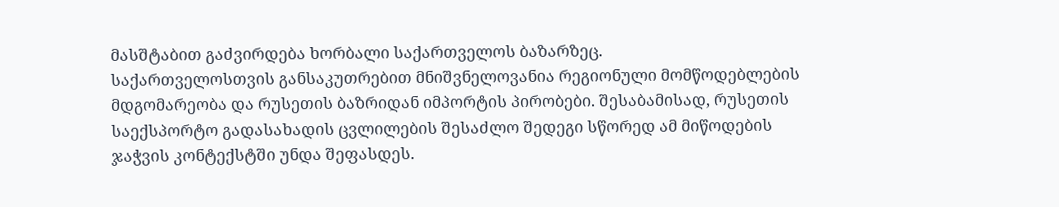მასშტაბით გაძვირდება ხორბალი საქართველოს ბაზარზეც.
საქართველოსთვის განსაკუთრებით მნიშვნელოვანია რეგიონული მომწოდებლების მდგომარეობა და რუსეთის ბაზრიდან იმპორტის პირობები. შესაბამისად, რუსეთის საექსპორტო გადასახადის ცვლილების შესაძლო შედეგი სწორედ ამ მიწოდების ჯაჭვის კონტექსტში უნდა შეფასდეს.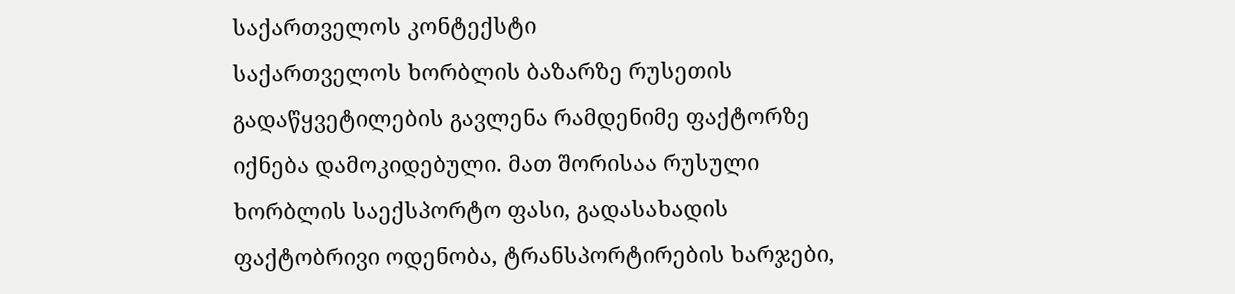საქართველოს კონტექსტი
საქართველოს ხორბლის ბაზარზე რუსეთის გადაწყვეტილების გავლენა რამდენიმე ფაქტორზე იქნება დამოკიდებული. მათ შორისაა რუსული ხორბლის საექსპორტო ფასი, გადასახადის ფაქტობრივი ოდენობა, ტრანსპორტირების ხარჯები,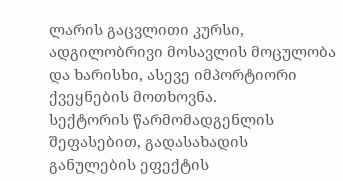ლარის გაცვლითი კურსი, ადგილობრივი მოსავლის მოცულობა და ხარისხი, ასევე იმპორტიორი ქვეყნების მოთხოვნა.
სექტორის წარმომადგენლის შეფასებით, გადასახადის განულების ეფექტის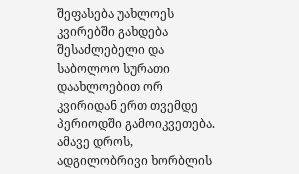შეფასება უახლოეს კვირებში გახდება შესაძლებელი და საბოლოო სურათი დაახლოებით ორ კვირიდან ერთ თვემდე პერიოდში გამოიკვეთება.
ამავე დროს, ადგილობრივი ხორბლის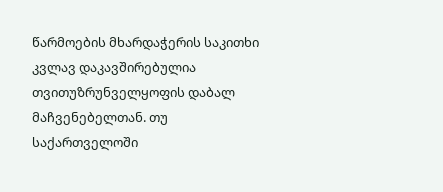წარმოების მხარდაჭერის საკითხი კვლავ დაკავშირებულია თვითუზრუნველყოფის დაბალ მაჩვენებელთან. თუ საქართველოში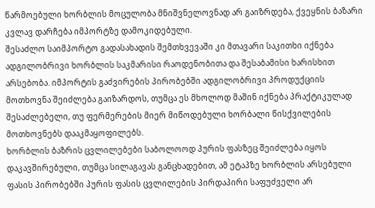წარმოებული ხორბლის მოცულობა მნიშვნელოვნად არ გაიზრდება, ქვეყნის ბაზარი კვლავ დარჩება იმპორტზე დამოკიდებული.
შესაძლო საიმპორტო გადასახადის შემთხვევაში კი მთავარი საკითხი იქნება ადგილობრივი ხორბლის საკმარისი რაოდენობითა და შესაბამისი ხარისხით არსებობა. იმპორტის გაძვირების პირობებში ადგილობრივი პროდუქციის მოთხოვნა შეიძლება გაიზარდოს, თუმცა ეს მხოლოდ მაშინ იქნება პრაქტიკულად შესაძლებელი, თუ ფერმერების მიერ მიწოდებული ხორბალი წისქვილების მოთხოვნებს დააკმაყოფილებს.
ხორბლის ბაზრის ცვლილებები საბოლოოდ პურის ფასზეც შეიძლება იყოს დაკავშირებული, თუმცა სილაგავას განცხადებით, ამ ეტაპზე ხორბლის არსებული ფასის პირობებში პურის ფასის ცვლილების პირდაპირი საფუძველი არ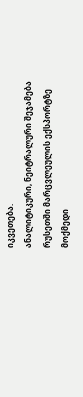იკვეთება.
ანალიტიკური, ნეიტრალური შეჯამება
რუსეთში მარცვლეულის ექსპორტზე მოქმედი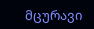მცურავი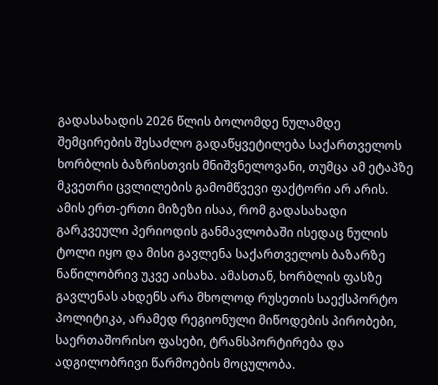გადასახადის 2026 წლის ბოლომდე ნულამდე შემცირების შესაძლო გადაწყვეტილება საქართველოს ხორბლის ბაზრისთვის მნიშვნელოვანი, თუმცა ამ ეტაპზე მკვეთრი ცვლილების გამომწვევი ფაქტორი არ არის.
ამის ერთ-ერთი მიზეზი ისაა, რომ გადასახადი გარკვეული პერიოდის განმავლობაში ისედაც ნულის ტოლი იყო და მისი გავლენა საქართველოს ბაზარზე ნაწილობრივ უკვე აისახა. ამასთან, ხორბლის ფასზე გავლენას ახდენს არა მხოლოდ რუსეთის საექსპორტო პოლიტიკა, არამედ რეგიონული მიწოდების პირობები, საერთაშორისო ფასები, ტრანსპორტირება და ადგილობრივი წარმოების მოცულობა.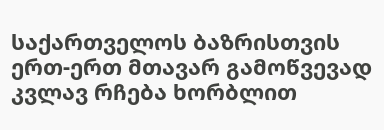საქართველოს ბაზრისთვის ერთ-ერთ მთავარ გამოწვევად კვლავ რჩება ხორბლით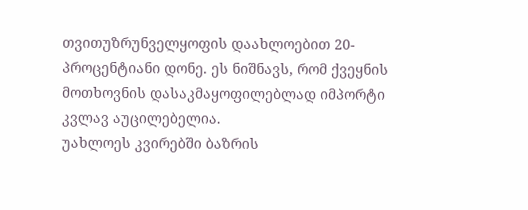თვითუზრუნველყოფის დაახლოებით 20-პროცენტიანი დონე. ეს ნიშნავს, რომ ქვეყნის მოთხოვნის დასაკმაყოფილებლად იმპორტი კვლავ აუცილებელია.
უახლოეს კვირებში ბაზრის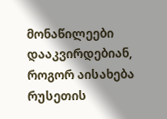მონაწილეები დააკვირდებიან, როგორ აისახება რუსეთის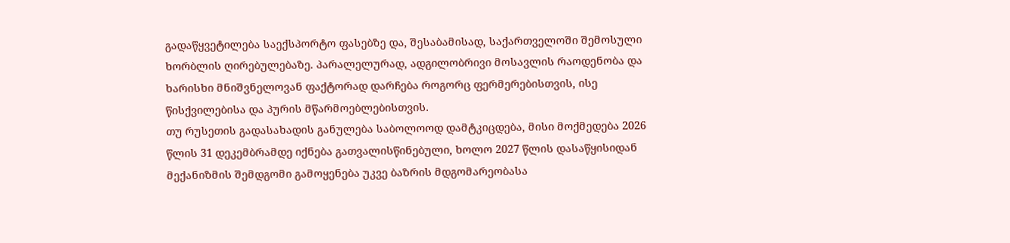გადაწყვეტილება საექსპორტო ფასებზე და, შესაბამისად, საქართველოში შემოსული ხორბლის ღირებულებაზე. პარალელურად, ადგილობრივი მოსავლის რაოდენობა და ხარისხი მნიშვნელოვან ფაქტორად დარჩება როგორც ფერმერებისთვის, ისე წისქვილებისა და პურის მწარმოებლებისთვის.
თუ რუსეთის გადასახადის განულება საბოლოოდ დამტკიცდება, მისი მოქმედება 2026 წლის 31 დეკემბრამდე იქნება გათვალისწინებული, ხოლო 2027 წლის დასაწყისიდან მექანიზმის შემდგომი გამოყენება უკვე ბაზრის მდგომარეობასა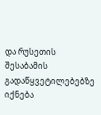და რუსეთის შესაბამის გადაწყვეტილებებზე იქნება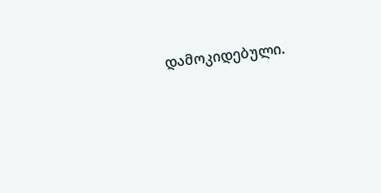დამოკიდებული.